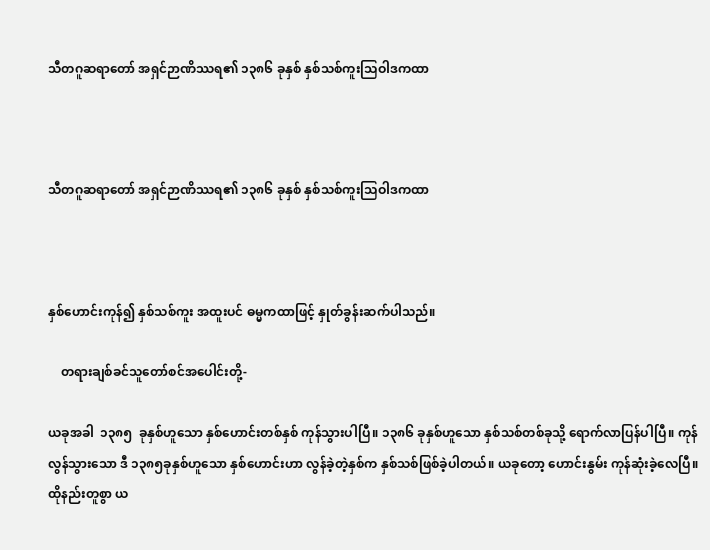သီတဂူဆရာတော် အရှင်ဉာဏိဿရ၏ ၁၃၈၆ ခုနှစ် နှစ်သစ်ကူးသြဝါဒကထာ



သီတဂူဆရာတော် အရှင်ဉာဏိဿရ၏ ၁၃၈၆ ခုနှစ် နှစ်သစ်ကူးသြဝါဒကထာ



နှစ်ဟောင်းကုန်၍ နှစ်သစ်ကူး အထူးပင် ဓမ္မကထာဖြင့် နှုတ်ခွန်းဆက်ပါသည်။

    တရားချစ်ခင်သူတော်စင်အပေါင်းတို့-

ယခုအခါ  ၁၃၈၅  ခုနှစ်ဟူသော နှစ်ဟောင်းတစ်နှစ် ကုန်သွားပါပြီ။ ၁၃၈၆ ခုနှစ်ဟူသော နှစ်သစ်တစ်ခုသို့ ရောက်လာပြန်ပါပြီ။ ကုန်လွန်သွားသော ဒီ ၁၃၈၅ခုနှစ်ဟူသော နှစ်ဟောင်းဟာ လွန်ခဲ့တဲ့နှစ်က နှစ်သစ်ဖြစ်ခဲ့ပါတယ်။ ယခုတော့ ဟောင်းနွမ်း ကုန်ဆုံးခဲ့လေပြီ။ ထိုနည်းတူစွာ ယ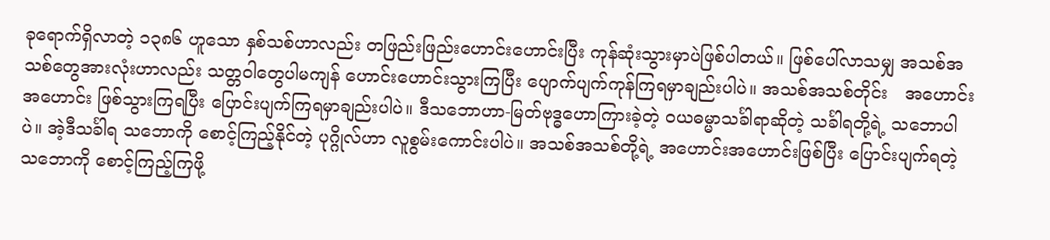ခုရောက်ရှိလာတဲ့ ၁၃၈၆ ဟူသော နှစ်သစ်ဟာလည်း တဖြည်းဖြည်းဟောင်းဟောင်းပြီး ကုန်ဆုံးသွားမှာပဲဖြစ်ပါတယ်။ ဖြစ်ပေါ်လာသမျှ အသစ်အသစ်တွေအားလုံးဟာလည်း သတ္တဝါတွေပါမကျန် ဟောင်းဟောင်းသွားကြပြီး ပျောက်ပျက်ကုန်ကြရမှာချည်းပါပဲ။ အသစ်အသစ်တိုင်း   အဟောင်းအဟောင်း ဖြစ်သွားကြရပြီး ပြောင်းပျက်ကြရမှာချည်းပါပဲ။ ဒီသဘောဟာ-မြတ်ဗုဒ္ဓဟောကြားခဲ့တဲ့ ဝယဓမ္မာသင်္ခါရာဆိုတဲ့ သင်္ခါရတို့ရဲ့ သဘောပါပဲ။ အဲ့ဒီသင်္ခါရ သဘောကို စောင့်ကြည့်နိုင်တဲ့ ပုဂ္ဂိုလ်ဟာ လူစွမ်းကောင်းပါပဲ။ အသစ်အသစ်တို့ရဲ့ အဟောင်းအဟောင်းဖြစ်ပြီး ပြောင်းပျက်ရတဲ့ သဘောကို စောင့်ကြည့်ကြဖို့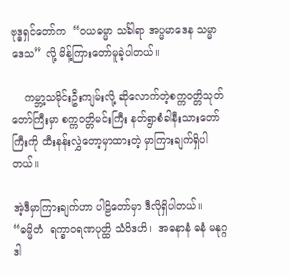ဗုဒ္ဓရှင်တော်က  “ဝယဓမ္မာ သင်္ခါရာ အပ္မမာဒေန သမ္မာဒေသ” လို့ မိန့်ကြားတော်မူခဲ့ပါတယ်။

    ကမ္ဘာ့သမိုင်းဦးကျမ်းလို့ ဆိုလောက်တဲ့စက္ကဝတ္တိသုတ်တော်ကြီးမှာ စက္ကဝတ္တိမင်းကြီး နတ်ရွာစံခါနီးသားတော်ကြီးကို ထီးနန်းလွှဲတော့မှာထားတဲ့ မှာကြားချက်ရှိပါတယ်။

အဲ့ဒီမှာကြားချက်ဟာ ပါဠိတော်မှာ ဒီလိုရှိပါတယ်။  “ဓမ္မိတံ  ရက္ခာဝရဏပုတ္ထိ သံဝိဒဟိ၊  အဓနာနံ ဓနံ မနုဂ္ဂဒါ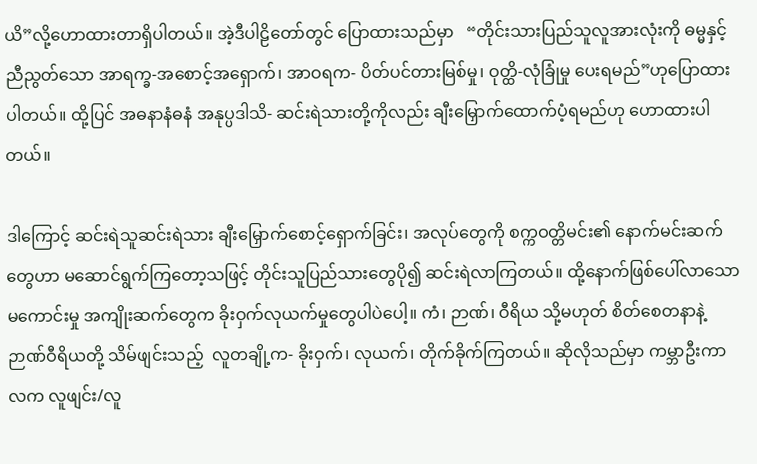ယိ”လို့ဟောထားတာရှိပါတယ်။ အဲ့ဒီပါဠိတော်တွင် ပြောထားသည်မှာ   “တိုင်းသားပြည်သူလူအားလုံးကို ဓမ္မနှင့်ညီညွတ်သော အာရက္ခ-အစောင့်အရှောက်၊ အာဝရက- ပိတ်ပင်တားမြစ်မှု၊ ဝုတ္ထိ-လုံခြုံမှု ပေးရမည်”ဟုပြောထားပါတယ်။ ထို့ပြင် အဓနာနံဓနံ အနုပ္ပဒါသိ- ဆင်းရဲသားတို့ကိုလည်း ချီးမြှောက်ထောက်ပံ့ရမည်ဟု ဟောထားပါတယ်။

ဒါကြောင့် ဆင်းရဲသူဆင်းရဲသား ချီးမြှောက်စောင့်ရှောက်ခြင်း၊ အလုပ်တွေကို စက္ကဝတ္တိမင်း၏ နောက်မင်းဆက်တွေဟာ မဆောင်ရွက်ကြတော့သဖြင့် တိုင်းသူပြည်သားတွေပို၍ ဆင်းရဲလာကြတယ်။ ထို့နောက်ဖြစ်ပေါ်လာသော မကောင်းမှု အကျိုးဆက်တွေက ခိုးဝှက်လုယက်မှုတွေပါပဲပေါ့။ ကံ၊ ဉာဏ်၊ ဝီရိယ သို့မဟုတ် စိတ်စေတနာနဲ့ ဉာဏ်ဝီရိယတို့ သိမ်ဖျင်းသည့်  လူတချို့က- ခိုးဝှက်၊ လုယက်၊ တိုက်ခိုက်ကြတယ်။ ဆိုလိုသည်မှာ ကမ္ဘာဦးကာလက လူဖျင်း/လူ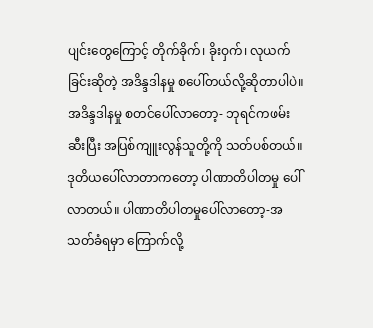ပျင်းတွေကြောင့် တိုက်ခိုက်၊ ခိုးဝှက်၊ လုယက်ခြင်းဆိုတဲ့ အဒိန္ဒဒါနမှု စပေါ်တယ်လို့ဆိုတာပါပဲ။ အဒိန္ဒဒါနမှု စတင်ပေါ်လာတော့- ဘုရင်ကဖမ်းဆီးပြီး အပြစ်ကျူးလွန်သူတို့ကို သတ်ပစ်တယ်။ ဒုတိယပေါ်လာတာကတော့ ပါဏာတိပါတမှု ပေါ်လာတယ်။ ပါဏာတိပါတမှုပေါ်လာတော့-အသတ်ခံရမှာ ကြောက်လို့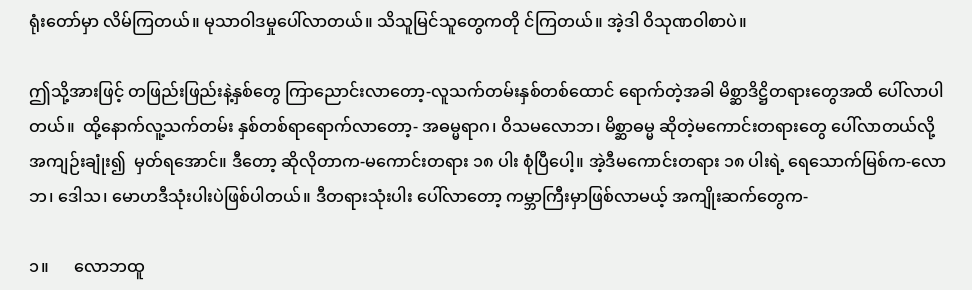ရုံးတော်မှာ လိမ်ကြတယ်။ မုသာဝါဒမှုပေါ်လာတယ်။ သိသူမြင်သူတွေကတို င်ကြတယ်။ အဲ့ဒါ ဝိသုဏဝါစာပဲ။

ဤသို့အားဖြင့် တဖြည်းဖြည်းနဲ့နှစ်တွေ ကြာညောင်းလာတော့-လူသက်တမ်းနှစ်တစ်ထောင် ရောက်တဲ့အခါ မိစ္ဆာဒိဋ္ဌိတရားတွေအထိ ပေါ်လာပါတယ်။  ထို့နောက်လူ့သက်တမ်း နှစ်တစ်ရာရောက်လာတော့- အဓမ္မရာဂ၊ ဝိသမလောဘ၊ မိစ္ဆာဓမ္မ ဆိုတဲ့မကောင်းတရားတွေ ပေါ်လာတယ်လို့ အကျဉ်းချုံး၍  မှတ်ရအောင်။ ဒီတော့ ဆိုလိုတာက-မကောင်းတရား ၁၈ ပါး စုံပြီပေါ့။ အဲ့ဒီမကောင်းတရား ၁၈ ပါးရဲ့ ရေသောက်မြစ်က-လောဘ၊ ဒေါသ၊ မောဟဒီသုံးပါးပဲဖြစ်ပါတယ်။ ဒီတရားသုံးပါး ပေါ်လာတော့ ကမ္ဘာကြီးမှာဖြစ်လာမယ့် အကျိုးဆက်တွေက-

၁။      လောဘထူ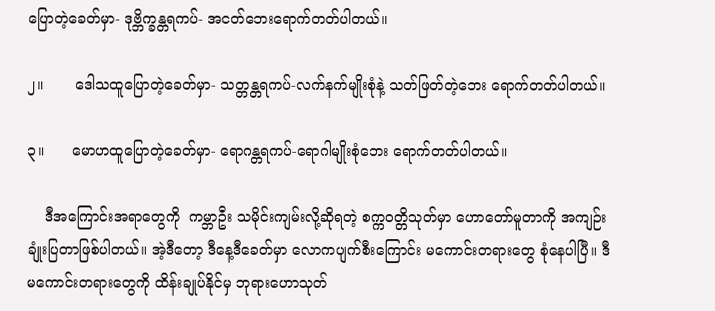ပြောတဲ့ခေတ်မှာ- ဒုဗ္ဘိက္ခန္တရကပ်- အငတ်ဘေးရောက်တတ်ပါတယ်။

၂။       ဒေါသထူပြောတဲ့ခေတ်မှာ- သတ္တန္တရကပ်-လက်နက်မျိုးစုံနဲ့ သတ်ဖြတ်တဲ့ဘေး ရောက်တတ်ပါတယ်။

၃။      မောဟထူပြောတဲ့ခေတ်မှာ- ရောဂန္တရကပ်-ရောဂါမျိုးစုံဘေး ရောက်တတ်ပါတယ်။

    ဒီအကြောင်းအရာတွေကို  ကမ္ဘာဦး သမိုင်းကျမ်းလို့ဆိုရတဲ့ စက္ကဝတ္တိသုတ်မှာ ဟောတော်မူတာကို အကျဉ်းချုံးပြတာဖြစ်ပါတယ်။ အဲ့ဒီတော့ ဒီနေ့ဒီခေတ်မှာ လောကပျက်စီးကြောင်း မကောင်းတရားတွေ စုံနေပါပြီ။ ဒီမကောင်းတရားတွေကို ထိန်းချုပ်နိုင်မှ ဘုရားဟောသုတ်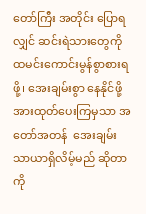တော်ကြီး အတိုင်း ပြောရလျှင် ဆင်းရဲသားတွေကို ထမင်းကောင်းမွန်စွာစားရဖို့၊ အေးချမ်းစွာ နေနိုင်ဖို့ အားထုတ်ပေးကြမှသာ အတော်အတန်  အေးချမ်းသာယာရှိလိမ့်မည် ဆိုတာကို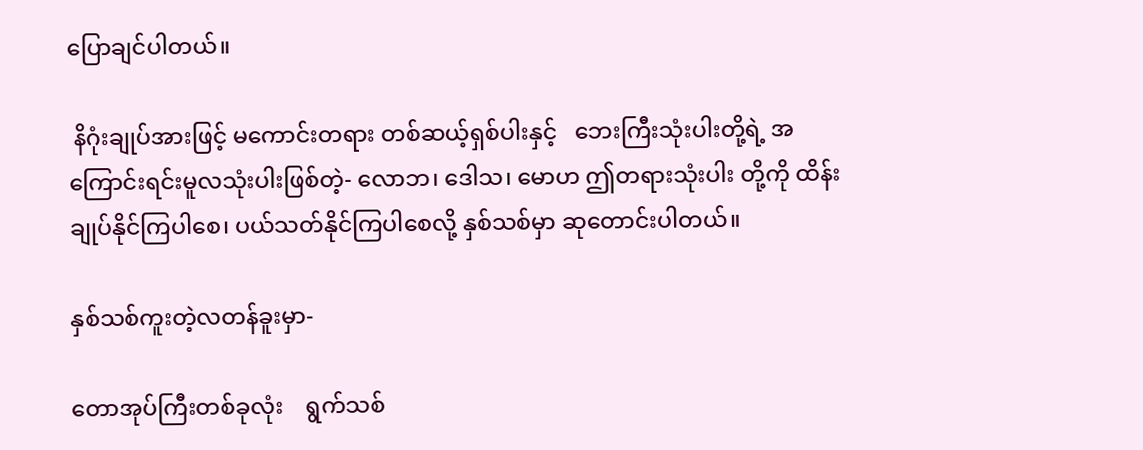ပြောချင်ပါတယ်။

 နိဂုံးချုပ်အားဖြင့် မကောင်းတရား တစ်ဆယ့်ရှစ်ပါးနှင့်   ဘေးကြီးသုံးပါးတို့ရဲ့ အကြောင်းရင်းမူလသုံးပါးဖြစ်တဲ့- လောဘ၊ ဒေါသ၊ မောဟ ဤတရားသုံးပါး တို့ကို ထိန်းချုပ်နိုင်ကြပါစေ၊ ပယ်သတ်နိုင်ကြပါစေလို့ နှစ်သစ်မှာ ဆုတောင်းပါတယ်။

နှစ်သစ်ကူးတဲ့လတန်ခူးမှာ-

တောအုပ်ကြီးတစ်ခုလုံး    ရွက်သစ်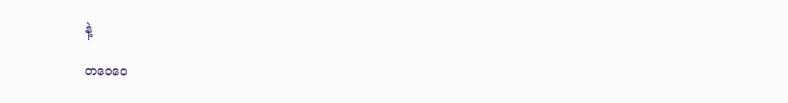နဲ့

တဝေဝေ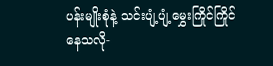ပန်းမျိုးစုံနဲ့ သင်းပျံ့ပျံ့မွှေးကြိုင်ကြိုင် နေသလို-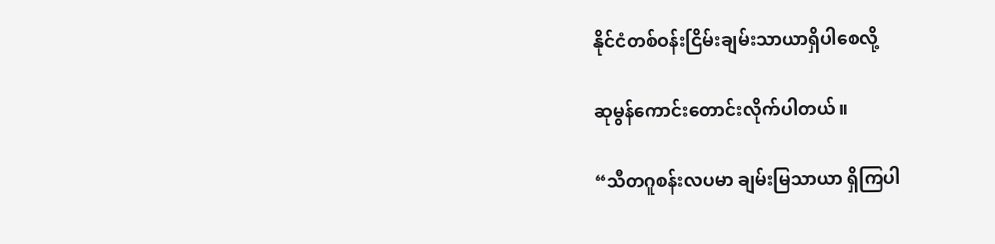နိုင်ငံတစ်ဝန်းငြိမ်းချမ်းသာယာရှိပါစေလို့

ဆုမွန်ကောင်းတောင်းလိုက်ပါတယ်။

“သီတဂူစန်းလပမာ ချမ်းမြသာယာ ရှိကြပါ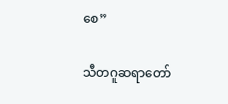စေ”

သီတဂူဆရာတော်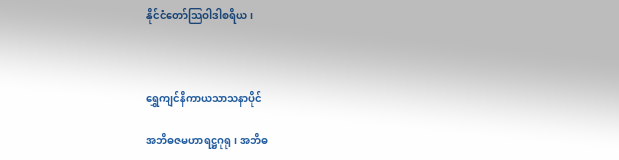နိုင်ငံတော်သြဝါဒါစရိယ၊



ရွှေကျင်နိကာယသာသနာပိုင်

အဘိဓဇမဟာရဋ္ဌဂုရု၊ အဘိဓ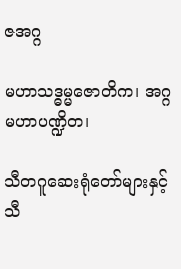ဇအဂ္ဂ

မဟာသဒ္ဓမ္မဇောတိက၊ အဂ္ဂမဟာပဏ္ဍိတ၊

သီတဂူဆေးရုံတော်များနှင့် သီ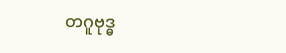တဂူဗုဒ္ဓ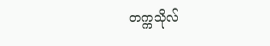တက္ကသိုလ်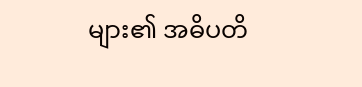များ၏ အဓိပတိ